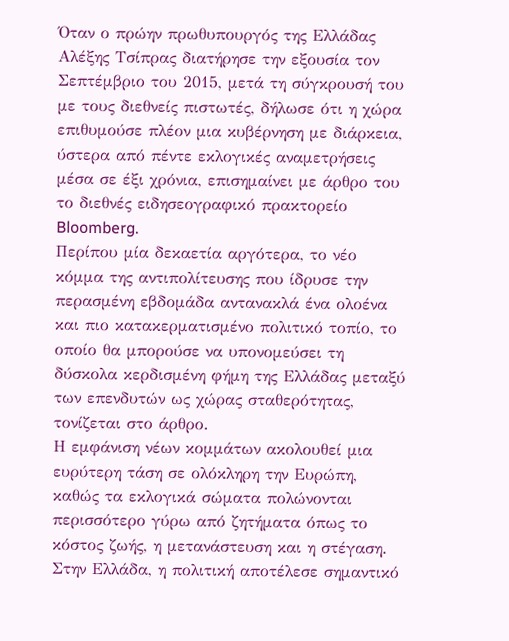Όταν ο πρώην πρωθυπουργός της Ελλάδας Αλέξης Τσίπρας διατήρησε την εξουσία τον Σεπτέμβριο του 2015, μετά τη σύγκρουσή του με τους διεθνείς πιστωτές, δήλωσε ότι η χώρα επιθυμούσε πλέον μια κυβέρνηση με διάρκεια, ύστερα από πέντε εκλογικές αναμετρήσεις μέσα σε έξι χρόνια, επισημαίνει με άρθρο του το διεθνές ειδησεογραφικό πρακτορείο Bloomberg.
Περίπου μία δεκαετία αργότερα, το νέο κόμμα της αντιπολίτευσης που ίδρυσε την περασμένη εβδομάδα αντανακλά ένα ολοένα και πιο κατακερματισμένο πολιτικό τοπίο, το οποίο θα μπορούσε να υπονομεύσει τη δύσκολα κερδισμένη φήμη της Ελλάδας μεταξύ των επενδυτών ως χώρας σταθερότητας, τονίζεται στο άρθρο.
Η εμφάνιση νέων κομμάτων ακολουθεί μια ευρύτερη τάση σε ολόκληρη την Ευρώπη, καθώς τα εκλογικά σώματα πολώνονται περισσότερο γύρω από ζητήματα όπως το κόστος ζωής, η μετανάστευση και η στέγαση.
Στην Ελλάδα, η πολιτική αποτέλεσε σημαντικό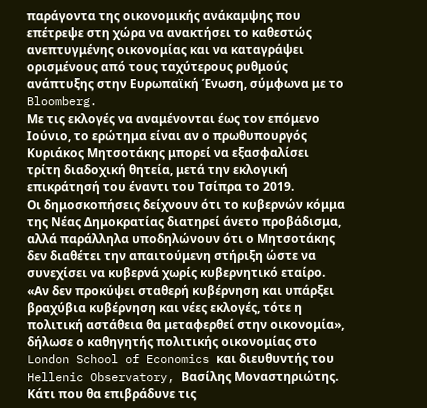παράγοντα της οικονομικής ανάκαμψης που επέτρεψε στη χώρα να ανακτήσει το καθεστώς ανεπτυγμένης οικονομίας και να καταγράψει ορισμένους από τους ταχύτερους ρυθμούς ανάπτυξης στην Ευρωπαϊκή Ένωση, σύμφωνα με το Bloomberg.
Με τις εκλογές να αναμένονται έως τον επόμενο Ιούνιο, το ερώτημα είναι αν ο πρωθυπουργός Κυριάκος Μητσοτάκης μπορεί να εξασφαλίσει τρίτη διαδοχική θητεία, μετά την εκλογική επικράτησή του έναντι του Τσίπρα το 2019.
Οι δημοσκοπήσεις δείχνουν ότι το κυβερνών κόμμα της Νέας Δημοκρατίας διατηρεί άνετο προβάδισμα, αλλά παράλληλα υποδηλώνουν ότι ο Μητσοτάκης δεν διαθέτει την απαιτούμενη στήριξη ώστε να συνεχίσει να κυβερνά χωρίς κυβερνητικό εταίρο.
«Αν δεν προκύψει σταθερή κυβέρνηση και υπάρξει βραχύβια κυβέρνηση και νέες εκλογές, τότε η πολιτική αστάθεια θα μεταφερθεί στην οικονομία», δήλωσε ο καθηγητής πολιτικής οικονομίας στο London School of Economics και διευθυντής του Hellenic Observatory, Βασίλης Μοναστηριώτης.
Κάτι που θα επιβράδυνε τις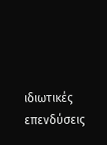ιδιωτικές επενδύσεις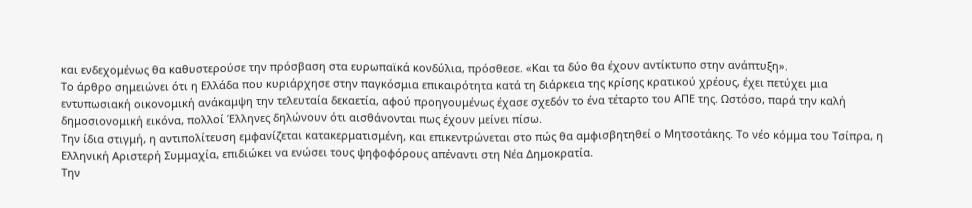και ενδεχομένως θα καθυστερούσε την πρόσβαση στα ευρωπαϊκά κονδύλια, πρόσθεσε. «Και τα δύο θα έχουν αντίκτυπο στην ανάπτυξη».
Το άρθρο σημειώνει ότι η Ελλάδα που κυριάρχησε στην παγκόσμια επικαιρότητα κατά τη διάρκεια της κρίσης κρατικού χρέους, έχει πετύχει μια εντυπωσιακή οικονομική ανάκαμψη την τελευταία δεκαετία, αφού προηγουμένως έχασε σχεδόν το ένα τέταρτο του ΑΠΕ της. Ωστόσο, παρά την καλή δημοσιονομική εικόνα, πολλοί Έλληνες δηλώνουν ότι αισθάνονται πως έχουν μείνει πίσω.
Την ίδια στιγμή, η αντιπολίτευση εμφανίζεται κατακερματισμένη, και επικεντρώνεται στο πώς θα αμφισβητηθεί ο Μητσοτάκης. Το νέο κόμμα του Τσίπρα, η Ελληνική Αριστερή Συμμαχία, επιδιώκει να ενώσει τους ψηφοφόρους απέναντι στη Νέα Δημοκρατία.
Την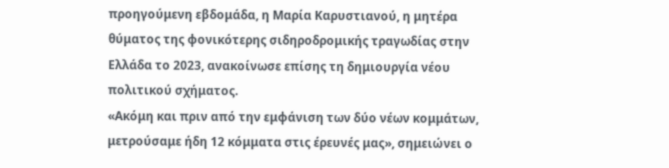προηγούμενη εβδομάδα, η Μαρία Καρυστιανού, η μητέρα θύματος της φονικότερης σιδηροδρομικής τραγωδίας στην Ελλάδα το 2023, ανακοίνωσε επίσης τη δημιουργία νέου πολιτικού σχήματος.
«Ακόμη και πριν από την εμφάνιση των δύο νέων κομμάτων, μετρούσαμε ήδη 12 κόμματα στις έρευνές μας», σημειώνει ο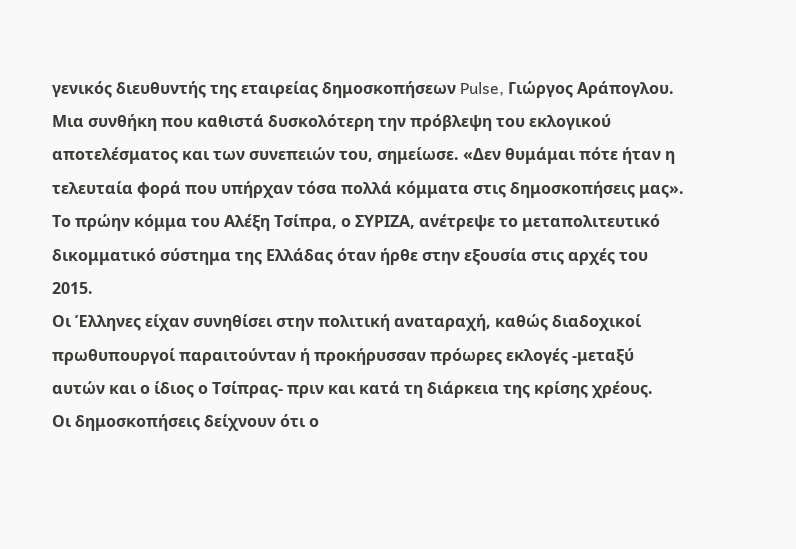γενικός διευθυντής της εταιρείας δημοσκοπήσεων Pulse, Γιώργος Αράπογλου.
Μια συνθήκη που καθιστά δυσκολότερη την πρόβλεψη του εκλογικού αποτελέσματος και των συνεπειών του, σημείωσε. «Δεν θυμάμαι πότε ήταν η τελευταία φορά που υπήρχαν τόσα πολλά κόμματα στις δημοσκοπήσεις μας».
Το πρώην κόμμα του Αλέξη Τσίπρα, ο ΣΥΡΙΖΑ, ανέτρεψε το μεταπολιτευτικό δικομματικό σύστημα της Ελλάδας όταν ήρθε στην εξουσία στις αρχές του 2015.
Οι Έλληνες είχαν συνηθίσει στην πολιτική αναταραχή, καθώς διαδοχικοί πρωθυπουργοί παραιτούνταν ή προκήρυσσαν πρόωρες εκλογές -μεταξύ αυτών και ο ίδιος ο Τσίπρας- πριν και κατά τη διάρκεια της κρίσης χρέους.
Οι δημοσκοπήσεις δείχνουν ότι ο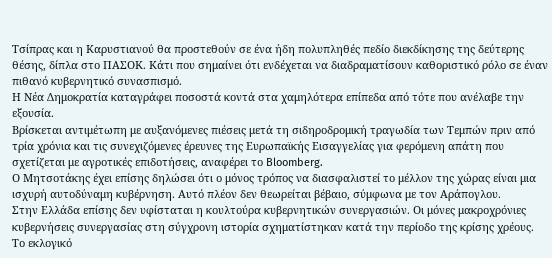Τσίπρας και η Καρυστιανού θα προστεθούν σε ένα ήδη πολυπληθές πεδίο διεκδίκησης της δεύτερης θέσης, δίπλα στο ΠΑΣΟΚ. Κάτι που σημαίνει ότι ενδέχεται να διαδραματίσουν καθοριστικό ρόλο σε έναν πιθανό κυβερνητικό συνασπισμό.
Η Νέα Δημοκρατία καταγράφει ποσοστά κοντά στα χαμηλότερα επίπεδα από τότε που ανέλαβε την εξουσία.
Βρίσκεται αντιμέτωπη με αυξανόμενες πιέσεις μετά τη σιδηροδρομική τραγωδία των Τεμπών πριν από τρία χρόνια και τις συνεχιζόμενες έρευνες της Ευρωπαϊκής Εισαγγελίας για φερόμενη απάτη που σχετίζεται με αγροτικές επιδοτήσεις, αναφέρει το Bloomberg.
Ο Μητσοτάκης έχει επίσης δηλώσει ότι ο μόνος τρόπος να διασφαλιστεί το μέλλον της χώρας είναι μια ισχυρή αυτοδύναμη κυβέρνηση. Αυτό πλέον δεν θεωρείται βέβαιο, σύμφωνα με τον Αράπογλου.
Στην Ελλάδα επίσης δεν υφίσταται η κουλτούρα κυβερνητικών συνεργασιών. Οι μόνες μακροχρόνιες κυβερνήσεις συνεργασίας στη σύγχρονη ιστορία σχηματίστηκαν κατά την περίοδο της κρίσης χρέους.
Το εκλογικό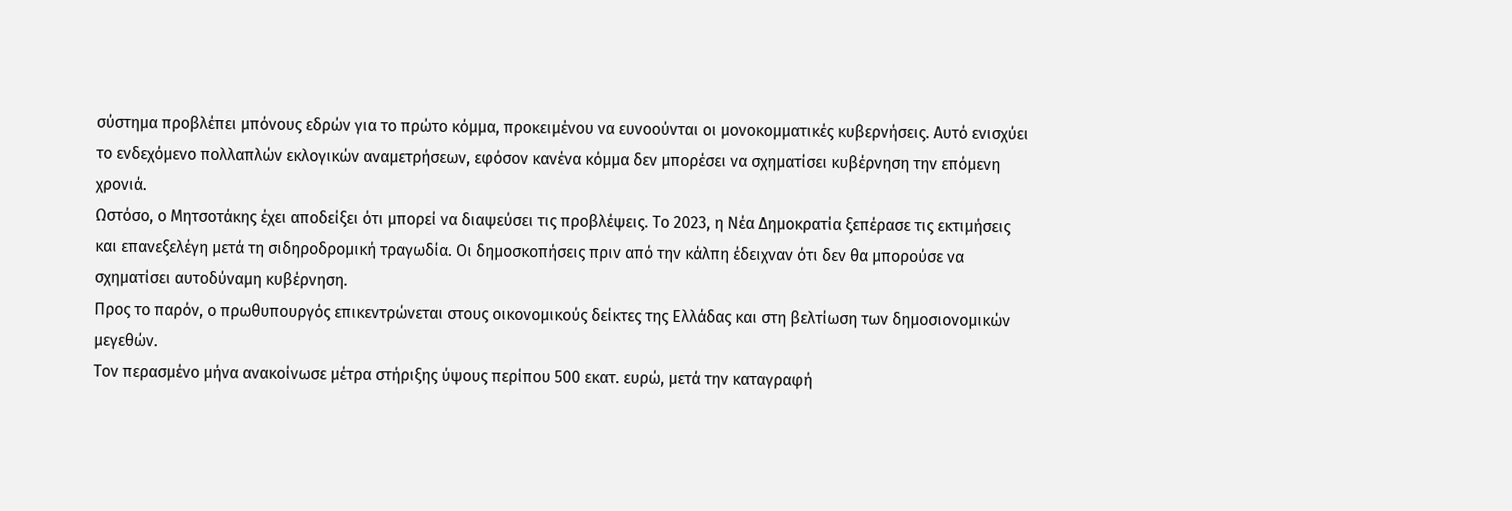σύστημα προβλέπει μπόνους εδρών για το πρώτο κόμμα, προκειμένου να ευνοούνται οι μονοκομματικές κυβερνήσεις. Αυτό ενισχύει το ενδεχόμενο πολλαπλών εκλογικών αναμετρήσεων, εφόσον κανένα κόμμα δεν μπορέσει να σχηματίσει κυβέρνηση την επόμενη χρονιά.
Ωστόσο, ο Μητσοτάκης έχει αποδείξει ότι μπορεί να διαψεύσει τις προβλέψεις. Το 2023, η Νέα Δημοκρατία ξεπέρασε τις εκτιμήσεις και επανεξελέγη μετά τη σιδηροδρομική τραγωδία. Οι δημοσκοπήσεις πριν από την κάλπη έδειχναν ότι δεν θα μπορούσε να σχηματίσει αυτοδύναμη κυβέρνηση.
Προς το παρόν, ο πρωθυπουργός επικεντρώνεται στους οικονομικούς δείκτες της Ελλάδας και στη βελτίωση των δημοσιονομικών μεγεθών.
Τον περασμένο μήνα ανακοίνωσε μέτρα στήριξης ύψους περίπου 500 εκατ. ευρώ, μετά την καταγραφή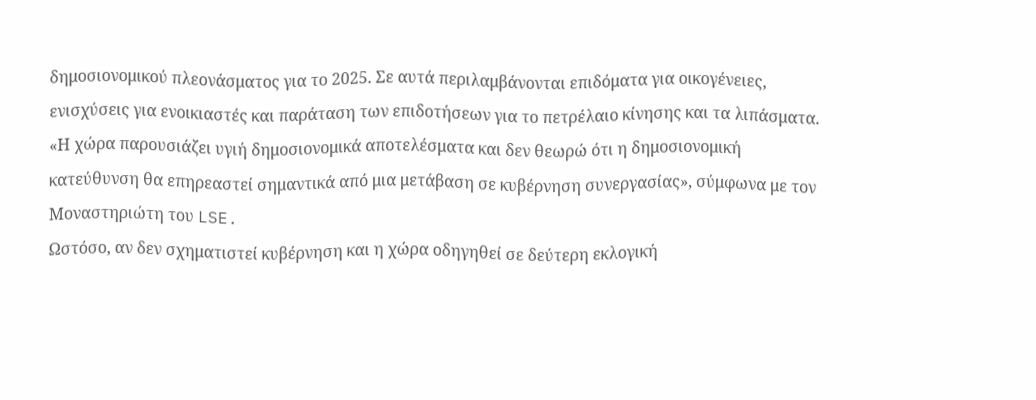δημοσιονομικού πλεονάσματος για το 2025. Σε αυτά περιλαμβάνονται επιδόματα για οικογένειες, ενισχύσεις για ενοικιαστές και παράταση των επιδοτήσεων για το πετρέλαιο κίνησης και τα λιπάσματα.
«Η χώρα παρουσιάζει υγιή δημοσιονομικά αποτελέσματα και δεν θεωρώ ότι η δημοσιονομική κατεύθυνση θα επηρεαστεί σημαντικά από μια μετάβαση σε κυβέρνηση συνεργασίας», σύμφωνα με τον Μοναστηριώτη του LSE.
Ωστόσο, αν δεν σχηματιστεί κυβέρνηση και η χώρα οδηγηθεί σε δεύτερη εκλογική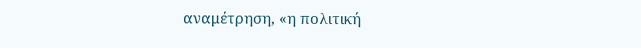αναμέτρηση, «η πολιτική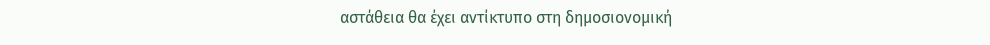αστάθεια θα έχει αντίκτυπο στη δημοσιονομική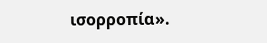ισορροπία».